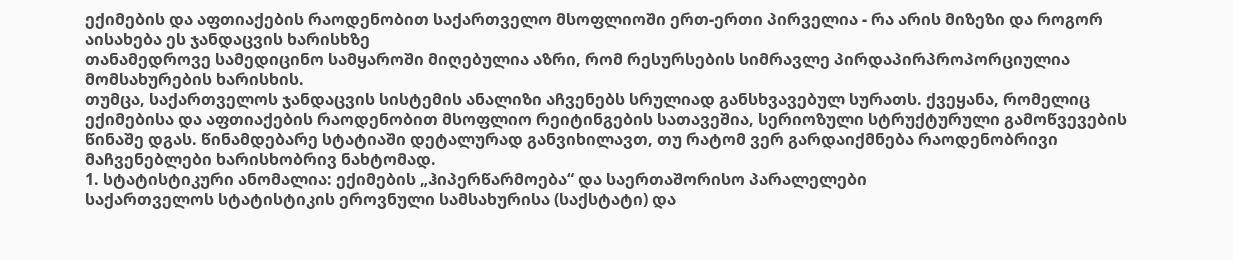ექიმების და აფთიაქების რაოდენობით საქართველო მსოფლიოში ერთ-ერთი პირველია - რა არის მიზეზი და როგორ აისახება ეს ჯანდაცვის ხარისხზე
თანამედროვე სამედიცინო სამყაროში მიღებულია აზრი, რომ რესურსების სიმრავლე პირდაპირპროპორციულია მომსახურების ხარისხის.
თუმცა, საქართველოს ჯანდაცვის სისტემის ანალიზი აჩვენებს სრულიად განსხვავებულ სურათს. ქვეყანა, რომელიც ექიმებისა და აფთიაქების რაოდენობით მსოფლიო რეიტინგების სათავეშია, სერიოზული სტრუქტურული გამოწვევების წინაშე დგას. წინამდებარე სტატიაში დეტალურად განვიხილავთ, თუ რატომ ვერ გარდაიქმნება რაოდენობრივი მაჩვენებლები ხარისხობრივ ნახტომად.
1. სტატისტიკური ანომალია: ექიმების „ჰიპერწარმოება“ და საერთაშორისო პარალელები
საქართველოს სტატისტიკის ეროვნული სამსახურისა (საქსტატი) და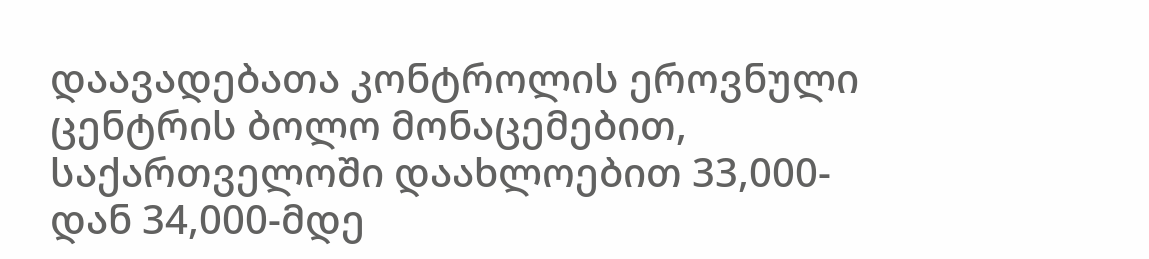დაავადებათა კონტროლის ეროვნული ცენტრის ბოლო მონაცემებით, საქართველოში დაახლოებით 33,000-დან 34,000-მდე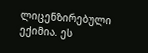ლიცენზირებული ექიმია. ეს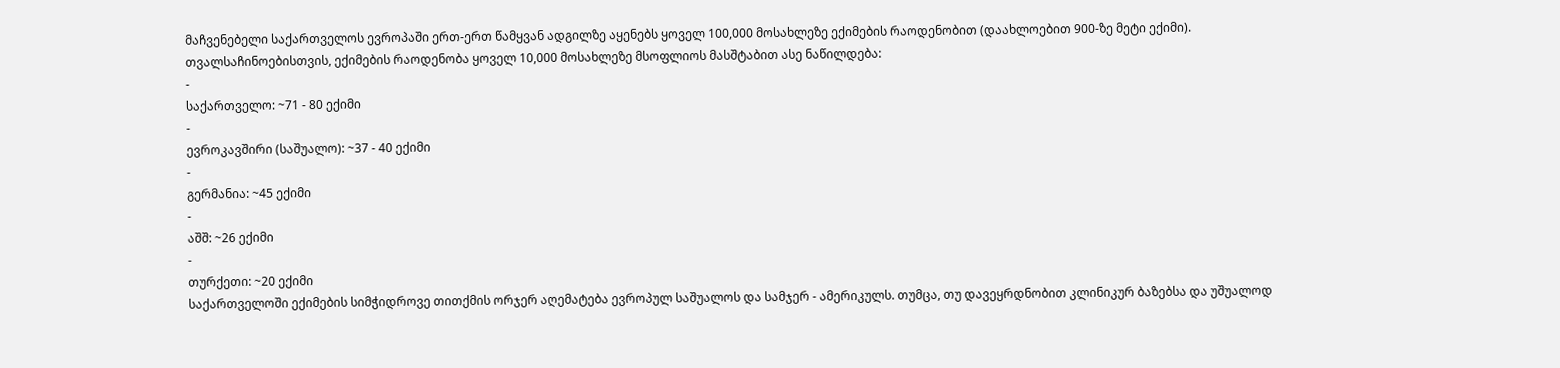მაჩვენებელი საქართველოს ევროპაში ერთ-ერთ წამყვან ადგილზე აყენებს ყოველ 100,000 მოსახლეზე ექიმების რაოდენობით (დაახლოებით 900-ზე მეტი ექიმი).
თვალსაჩინოებისთვის, ექიმების რაოდენობა ყოველ 10,000 მოსახლეზე მსოფლიოს მასშტაბით ასე ნაწილდება:
-
საქართველო: ~71 - 80 ექიმი
-
ევროკავშირი (საშუალო): ~37 - 40 ექიმი
-
გერმანია: ~45 ექიმი
-
აშშ: ~26 ექიმი
-
თურქეთი: ~20 ექიმი
საქართველოში ექიმების სიმჭიდროვე თითქმის ორჯერ აღემატება ევროპულ საშუალოს და სამჯერ - ამერიკულს. თუმცა, თუ დავეყრდნობით კლინიკურ ბაზებსა და უშუალოდ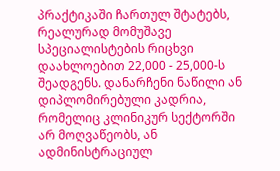პრაქტიკაში ჩართულ შტატებს, რეალურად მომუშავე სპეციალისტების რიცხვი დაახლოებით 22,000 - 25,000-ს შეადგენს. დანარჩენი ნაწილი ან დიპლომირებული კადრია, რომელიც კლინიკურ სექტორში არ მოღვაწეობს, ან ადმინისტრაციულ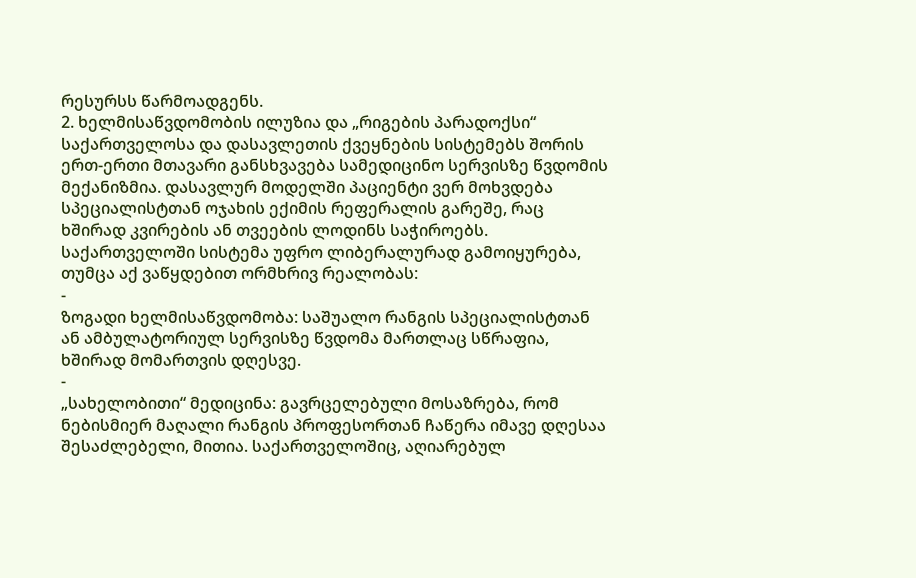რესურსს წარმოადგენს.
2. ხელმისაწვდომობის ილუზია და „რიგების პარადოქსი“
საქართველოსა და დასავლეთის ქვეყნების სისტემებს შორის ერთ-ერთი მთავარი განსხვავება სამედიცინო სერვისზე წვდომის მექანიზმია. დასავლურ მოდელში პაციენტი ვერ მოხვდება სპეციალისტთან ოჯახის ექიმის რეფერალის გარეშე, რაც ხშირად კვირების ან თვეების ლოდინს საჭიროებს.
საქართველოში სისტემა უფრო ლიბერალურად გამოიყურება, თუმცა აქ ვაწყდებით ორმხრივ რეალობას:
-
ზოგადი ხელმისაწვდომობა: საშუალო რანგის სპეციალისტთან ან ამბულატორიულ სერვისზე წვდომა მართლაც სწრაფია, ხშირად მომართვის დღესვე.
-
„სახელობითი“ მედიცინა: გავრცელებული მოსაზრება, რომ ნებისმიერ მაღალი რანგის პროფესორთან ჩაწერა იმავე დღესაა შესაძლებელი, მითია. საქართველოშიც, აღიარებულ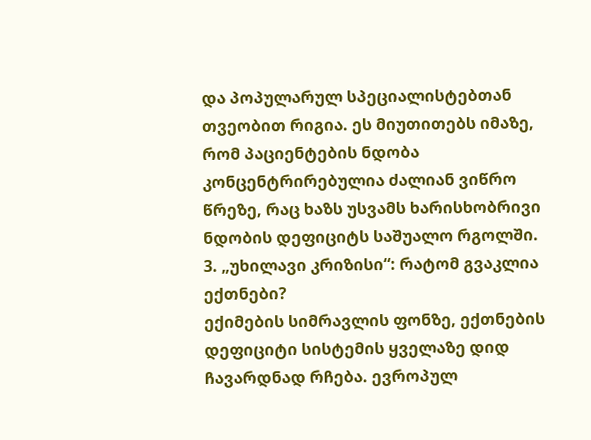და პოპულარულ სპეციალისტებთან თვეობით რიგია. ეს მიუთითებს იმაზე, რომ პაციენტების ნდობა კონცენტრირებულია ძალიან ვიწრო წრეზე, რაც ხაზს უსვამს ხარისხობრივი ნდობის დეფიციტს საშუალო რგოლში.
3. „უხილავი კრიზისი“: რატომ გვაკლია ექთნები?
ექიმების სიმრავლის ფონზე, ექთნების დეფიციტი სისტემის ყველაზე დიდ ჩავარდნად რჩება. ევროპულ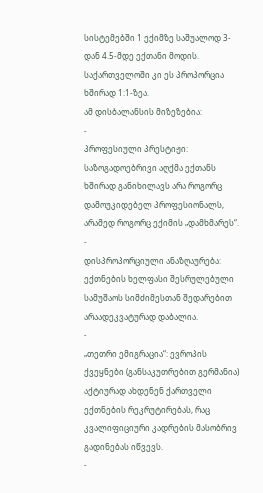სისტემებში 1 ექიმზე საშუალოდ 3-დან 4.5-მდე ექთანი მოდის. საქართველოში კი ეს პროპორცია ხშირად 1:1-ზეა.
ამ დისბალანსის მიზეზებია:
-
პროფესიული პრესტიჟი: საზოგადოებრივი აღქმა ექთანს ხშირად განიხილავს არა როგორც დამოუკიდებელ პროფესიონალს, არამედ როგორც ექიმის „დამხმარეს“.
-
დისპროპორციული ანაზღაურება: ექთნების ხელფასი შესრულებული სამუშაოს სიმძიმესთან შედარებით არაადეკვატურად დაბალია.
-
„თეთრი ემიგრაცია“: ევროპის ქვეყნები (განსაკუთრებით გერმანია) აქტიურად ახდენენ ქართველი ექთნების რეკრუტირებას, რაც კვალიფიციური კადრების მასობრივ გადინებას იწვევს.
-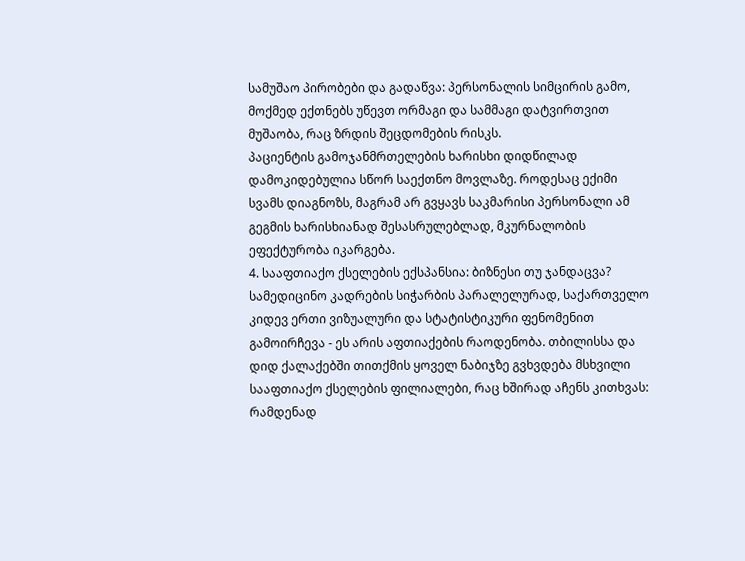სამუშაო პირობები და გადაწვა: პერსონალის სიმცირის გამო, მოქმედ ექთნებს უწევთ ორმაგი და სამმაგი დატვირთვით მუშაობა, რაც ზრდის შეცდომების რისკს.
პაციენტის გამოჯანმრთელების ხარისხი დიდწილად დამოკიდებულია სწორ საექთნო მოვლაზე. როდესაც ექიმი სვამს დიაგნოზს, მაგრამ არ გვყავს საკმარისი პერსონალი ამ გეგმის ხარისხიანად შესასრულებლად, მკურნალობის ეფექტურობა იკარგება.
4. სააფთიაქო ქსელების ექსპანსია: ბიზნესი თუ ჯანდაცვა?
სამედიცინო კადრების სიჭარბის პარალელურად, საქართველო კიდევ ერთი ვიზუალური და სტატისტიკური ფენომენით გამოირჩევა - ეს არის აფთიაქების რაოდენობა. თბილისსა და დიდ ქალაქებში თითქმის ყოველ ნაბიჯზე გვხვდება მსხვილი სააფთიაქო ქსელების ფილიალები, რაც ხშირად აჩენს კითხვას: რამდენად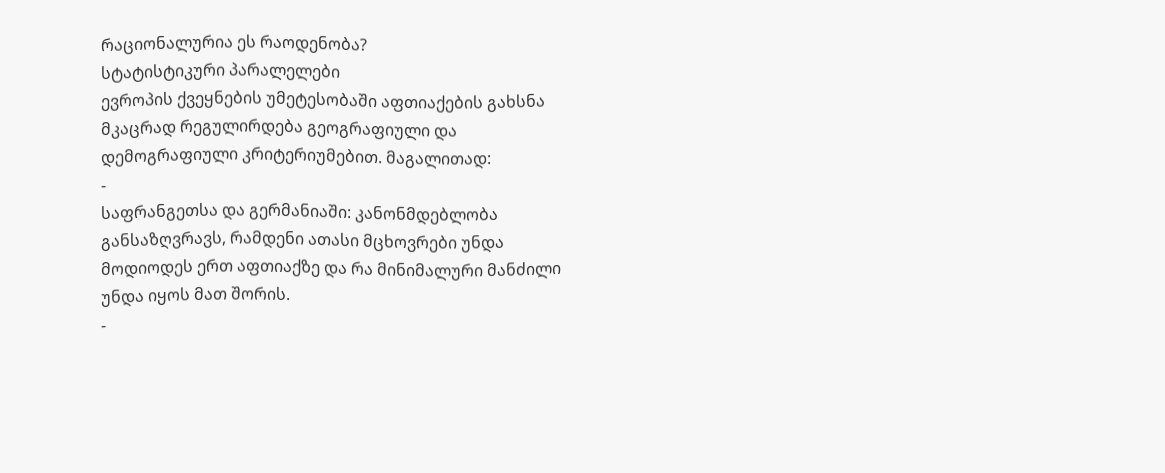რაციონალურია ეს რაოდენობა?
სტატისტიკური პარალელები
ევროპის ქვეყნების უმეტესობაში აფთიაქების გახსნა მკაცრად რეგულირდება გეოგრაფიული და დემოგრაფიული კრიტერიუმებით. მაგალითად:
-
საფრანგეთსა და გერმანიაში: კანონმდებლობა განსაზღვრავს, რამდენი ათასი მცხოვრები უნდა მოდიოდეს ერთ აფთიაქზე და რა მინიმალური მანძილი უნდა იყოს მათ შორის.
-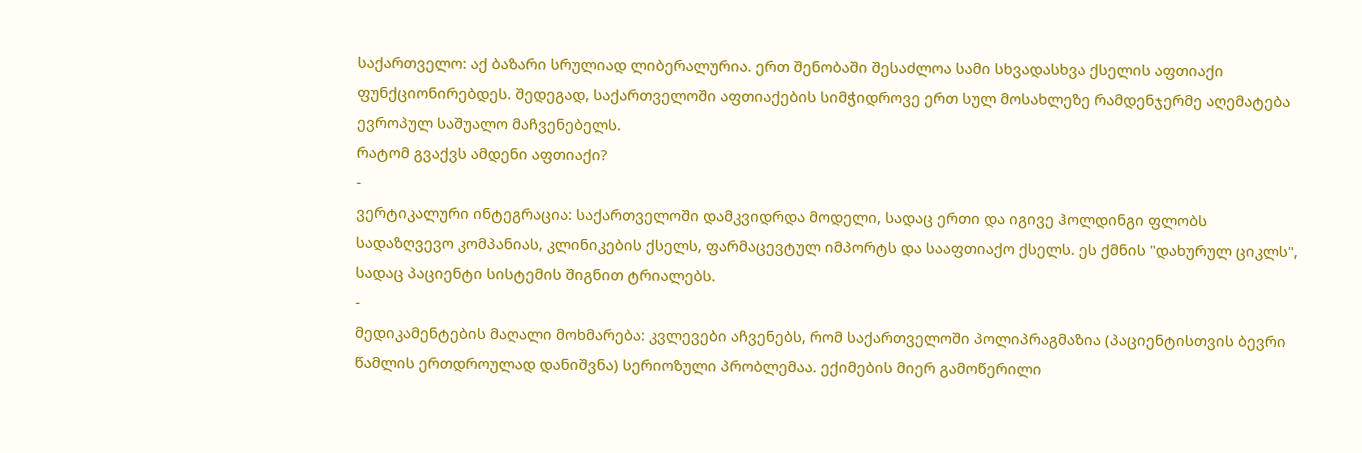საქართველო: აქ ბაზარი სრულიად ლიბერალურია. ერთ შენობაში შესაძლოა სამი სხვადასხვა ქსელის აფთიაქი ფუნქციონირებდეს. შედეგად, საქართველოში აფთიაქების სიმჭიდროვე ერთ სულ მოსახლეზე რამდენჯერმე აღემატება ევროპულ საშუალო მაჩვენებელს.
რატომ გვაქვს ამდენი აფთიაქი?
-
ვერტიკალური ინტეგრაცია: საქართველოში დამკვიდრდა მოდელი, სადაც ერთი და იგივე ჰოლდინგი ფლობს სადაზღვევო კომპანიას, კლინიკების ქსელს, ფარმაცევტულ იმპორტს და სააფთიაქო ქსელს. ეს ქმნის "დახურულ ციკლს", სადაც პაციენტი სისტემის შიგნით ტრიალებს.
-
მედიკამენტების მაღალი მოხმარება: კვლევები აჩვენებს, რომ საქართველოში პოლიპრაგმაზია (პაციენტისთვის ბევრი წამლის ერთდროულად დანიშვნა) სერიოზული პრობლემაა. ექიმების მიერ გამოწერილი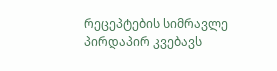რეცეპტების სიმრავლე პირდაპირ კვებავს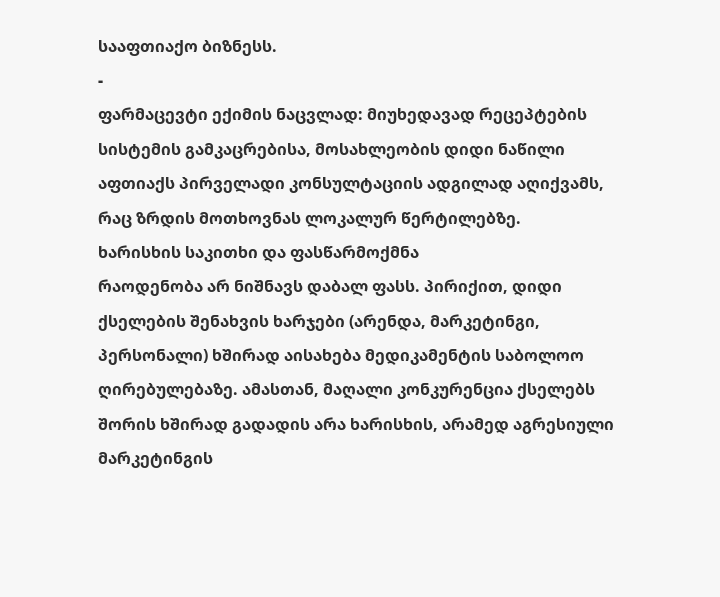სააფთიაქო ბიზნესს.
-
ფარმაცევტი ექიმის ნაცვლად: მიუხედავად რეცეპტების სისტემის გამკაცრებისა, მოსახლეობის დიდი ნაწილი აფთიაქს პირველადი კონსულტაციის ადგილად აღიქვამს, რაც ზრდის მოთხოვნას ლოკალურ წერტილებზე.
ხარისხის საკითხი და ფასწარმოქმნა
რაოდენობა არ ნიშნავს დაბალ ფასს. პირიქით, დიდი ქსელების შენახვის ხარჯები (არენდა, მარკეტინგი, პერსონალი) ხშირად აისახება მედიკამენტის საბოლოო ღირებულებაზე. ამასთან, მაღალი კონკურენცია ქსელებს შორის ხშირად გადადის არა ხარისხის, არამედ აგრესიული მარკეტინგის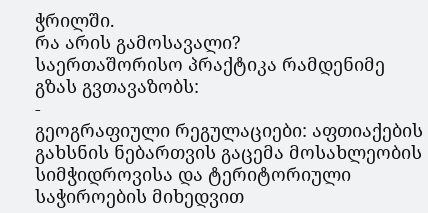ჭრილში.
რა არის გამოსავალი?
საერთაშორისო პრაქტიკა რამდენიმე გზას გვთავაზობს:
-
გეოგრაფიული რეგულაციები: აფთიაქების გახსნის ნებართვის გაცემა მოსახლეობის სიმჭიდროვისა და ტერიტორიული საჭიროების მიხედვით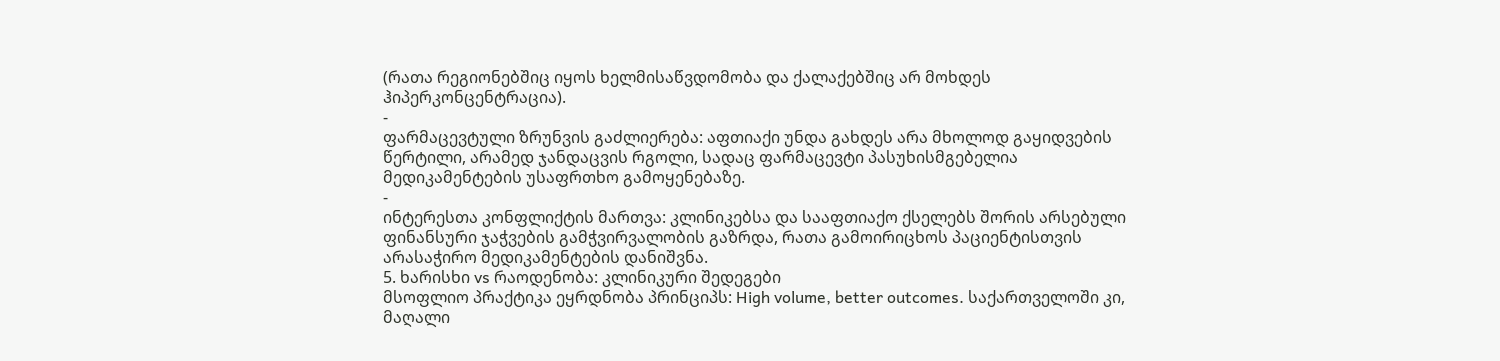(რათა რეგიონებშიც იყოს ხელმისაწვდომობა და ქალაქებშიც არ მოხდეს ჰიპერკონცენტრაცია).
-
ფარმაცევტული ზრუნვის გაძლიერება: აფთიაქი უნდა გახდეს არა მხოლოდ გაყიდვების წერტილი, არამედ ჯანდაცვის რგოლი, სადაც ფარმაცევტი პასუხისმგებელია მედიკამენტების უსაფრთხო გამოყენებაზე.
-
ინტერესთა კონფლიქტის მართვა: კლინიკებსა და სააფთიაქო ქსელებს შორის არსებული ფინანსური ჯაჭვების გამჭვირვალობის გაზრდა, რათა გამოირიცხოს პაციენტისთვის არასაჭირო მედიკამენტების დანიშვნა.
5. ხარისხი vs რაოდენობა: კლინიკური შედეგები
მსოფლიო პრაქტიკა ეყრდნობა პრინციპს: High volume, better outcomes. საქართველოში კი, მაღალი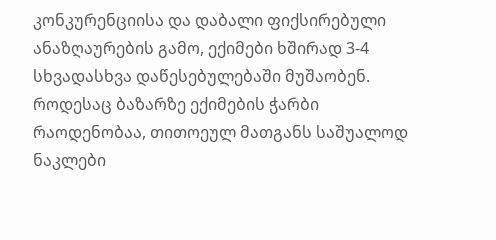კონკურენციისა და დაბალი ფიქსირებული ანაზღაურების გამო, ექიმები ხშირად 3-4 სხვადასხვა დაწესებულებაში მუშაობენ. როდესაც ბაზარზე ექიმების ჭარბი რაოდენობაა, თითოეულ მათგანს საშუალოდ ნაკლები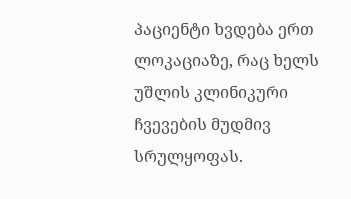პაციენტი ხვდება ერთ ლოკაციაზე, რაც ხელს უშლის კლინიკური ჩვევების მუდმივ სრულყოფას.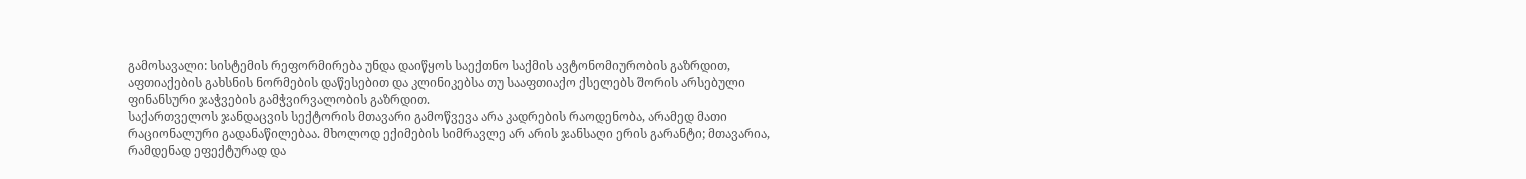გამოსავალი: სისტემის რეფორმირება უნდა დაიწყოს საექთნო საქმის ავტონომიურობის გაზრდით, აფთიაქების გახსნის ნორმების დაწესებით და კლინიკებსა თუ სააფთიაქო ქსელებს შორის არსებული ფინანსური ჯაჭვების გამჭვირვალობის გაზრდით.
საქართველოს ჯანდაცვის სექტორის მთავარი გამოწვევა არა კადრების რაოდენობა, არამედ მათი რაციონალური გადანაწილებაა. მხოლოდ ექიმების სიმრავლე არ არის ჯანსაღი ერის გარანტი; მთავარია, რამდენად ეფექტურად და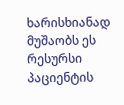ხარისხიანად მუშაობს ეს რესურსი პაციენტის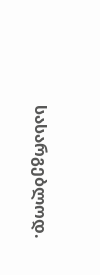სასარგებლოდ.